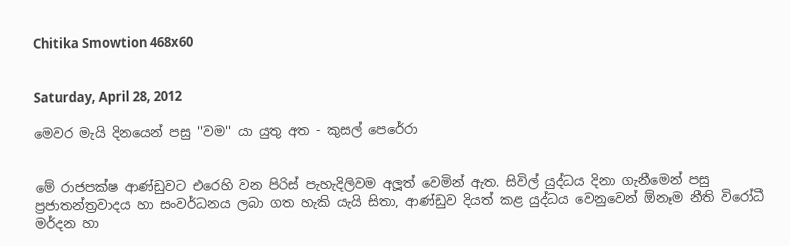Chitika Smowtion 468x60


Saturday, April 28, 2012

මෙවර මැයි දිනයෙන් පසු ''වම'' යා යුතු අත - කුසල් පෙරේරා


මේ රාජපක්ෂ ආණ්ඩුවට එරෙහි වන පිරිස් පැහැදිලිවම අලූත් වෙමින් ඇත. සිවිල් යුද්ධය දිනා ගැනීමෙන් පසු ප්‍රජාතන්ත්‍රවාදය හා සංවර්ධනය ලබා ගත හැකි යැයි සිතා, ආණ්ඩුව දියත් කළ යුද්ධය වෙනුවෙන් ඕනෑම නීති විරෝධී මර්දන හා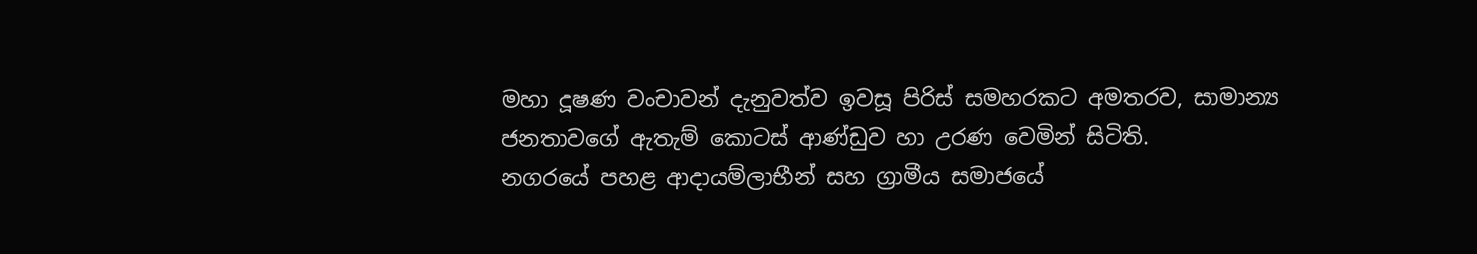මහා දූෂණ වංචාවන් දැනුවත්ව ඉවසූ පිරිස් සමහරකට අමතරව, සාමාන්‍ය ජනතාවගේ ඇතැම් කොටස් ආණ්ඩුව හා උරණ වෙමින් සිටිති.
නගරයේ පහළ ආදායම්ලාභීන් සහ ග්‍රාමීය සමාජයේ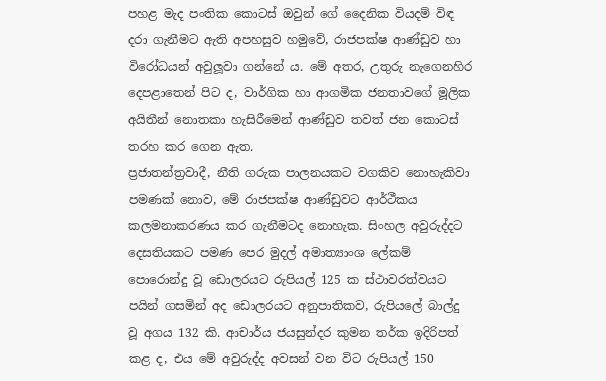පහළ මැද පංතික කොටස් ඔවුන් ගේ දෛනික වියදම් විඳ දරා ගැනීමට ඇති අපහසුව හමුවේ, රාජපක්ෂ ආණ්ඩුව හා විරෝධයන් අවුලූවා ගන්නේ ය. මේ අතර, උතුරු නැගෙනහිර දෙපළාතෙන් පිට ද, වාර්ගික හා ආගමික ජනතාවගේ මූලික අයිතීන් නොතකා හැසිරීමෙන් ආණ්ඩුව තවත් ජන කොටස් තරහ කර ගෙන ඇත.
ප්‍රජාතන්ත්‍රවාදී, නීති ගරුක පාලනයකට වගකිව නොහැකිවා පමණක් නොව, මේ රාජපක්ෂ ආණ්ඩුවට ආර්ථීකය කලමනාකරණය කර ගැනීමටද නොහැක. සිංහල අවුරුද්දට දෙසතියකට පමණ පෙර මුදල් අමාත්‍යාංශ ලේකම් පොරොන්දු වූ ඩොලරයට රුපියල් 125 ක ස්ථාවරත්වයට පයින් ගසමින් අද ඩොලරයට අනුපාතිකව, රුපියලේ බාල්දු වූ අගය 132 කි. ආචාර්ය ජයසුන්දර කුමන තර්ක ඉදිරිපත් කළ ද, එය මේ අවුරුද්ද අවසන් වන විට රුපියල් 150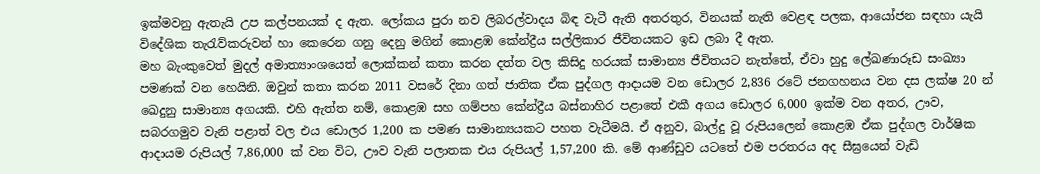ඉක්මවනු ඇතැයි උප කල්පනයක් ද ඇත. ලෝකය පුරා නව ලිබරල්වාදය බිඳ වැටී ඇති අතරතුර, විනයක් නැති වෙළඳ පලක, ආයෝජන සඳහා යැයි විදේශික තැරැව්කරුවන් හා කෙරෙන ගනු දෙනු මගින් කොළඹ කේන්ද්‍රීය සල්ලිකාර ජීවිතයකට ඉඩ ලබා දී ඇත.
මහ බැංකුවෙත් මුදල් අමාත්‍යාංශයෙත් ලොක්කන් කතා කරන දත්ත වල කිසිදු හරයක් සාමාන්‍ය ජීවිතයට නැත්තේ, ඒවා හුදු ලේඛණාරූඩ සංඛ්‍යා පමණක් වන හෙයිනි. ඔවුන් කතා කරන 2011 වසරේ දිනා ගත් ජාතික ඒක පුද්ගල ආදායම වන ඩොලර 2,836 රටේ ජනගහනය වන දස ලක්ෂ 20 න් ඛෙදුනු සාමාන්‍ය අගයකි. එහි ඇත්ත නම්, කොළඹ සහ ගම්පහ කේන්ද්‍රීය බස්නාහිර පළාතේ එකී අගය ඩොලර 6,000 ඉක්ම වන අතර, ඌව, සබරගමුව වැනි පළාත් වල එය ඩොලර 1,200 ක පමණ සාමාන්‍යයකට පහත වැටීමයි. ඒ අනුව, බාල්දු වූ රුපියලෙන් කොළඹ ඒක පුද්ගල වාර්ෂික ආදායම රුපියල් 7,86,000 ක් වන විට, ඌව වැනි පලාතක එය රුපියල් 1,57,200 කි. මේ ආණ්ඩුව යටතේ එම පරතරය අද සීඝ්‍රයෙන් වැඩි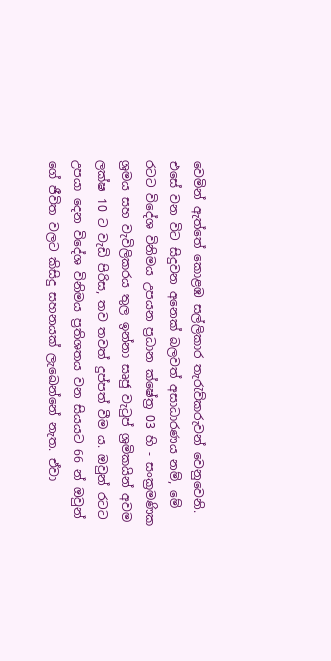වෙමින් ඇත්තේ කොළඹ සල්ලිකාර තැරැව්කරුවන් වෙනුවෙනි.
එසේ වන විට සිදුවන අනෙක් බලවත් අසාධාරණය නම්, මේ රටට විදේශ විනිමය උපයන ප්‍රධාන ක්ෂේත්‍ර 03 හි - සංක්‍රමණික ශ්‍රමය සහ වැවිලිකරය තුල ඉන්නා සෘජු වැටුප් ශ්‍රමිකයින් අවම ලක්ෂ 10 ට වැඩි පිරිස, තව තවත් දුප්පත් වීම ය. ඔවුන් රටට උපයා දෙන විදේශ විනිමය ප්‍රතිශතය වන සියයට 66 න් ඔවුන් ගේ ජීවිත වලට කිසිදු සහනයක් ලැඛෙන්නේ නැත. ඒවා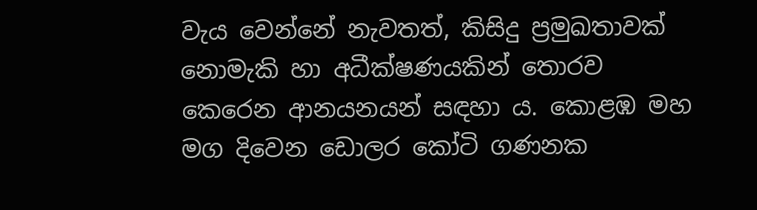වැය වෙන්නේ නැවතත්, කිසිදු ප්‍රමුඛතාවක් නොමැකි හා අධීක්ෂණයකින් තොරව කෙරෙන ආනයනයන් සඳහා ය. කොළඹ මහ මග දිවෙන ඩොලර කෝටි ගණනක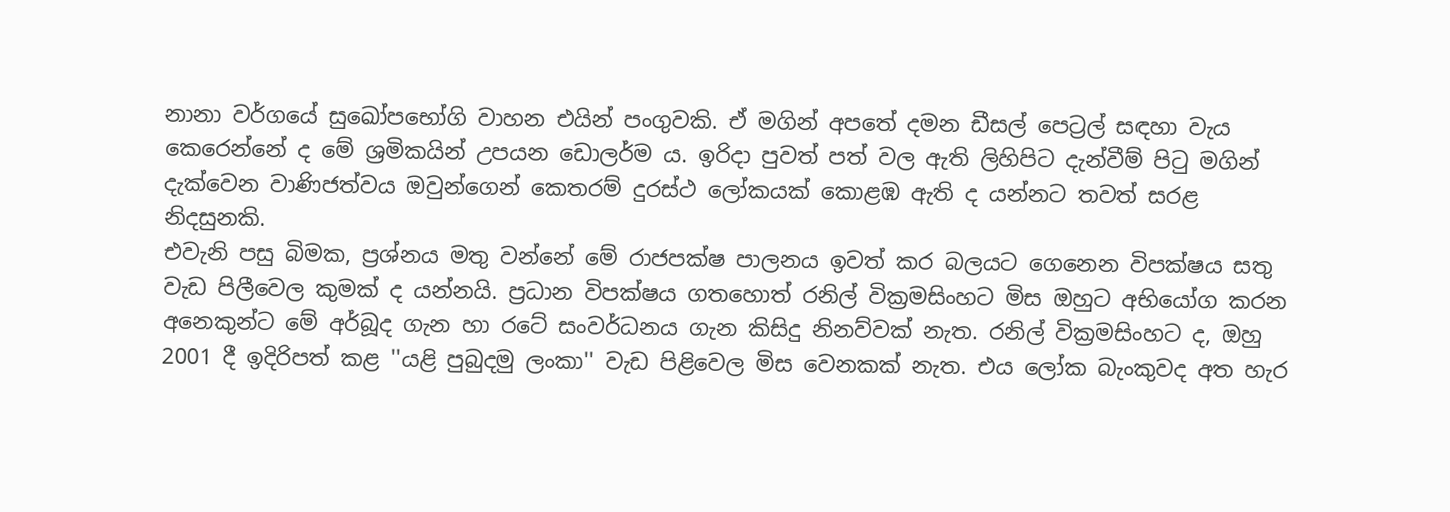නානා වර්ගයේ සුඛෝපභෝගි වාහන එයින් පංගුවකි. ඒ මගින් අපතේ දමන ඩීසල් පෙට්‍රල් සඳහා වැය කෙරෙන්නේ ද මේ ශ්‍රමිකයින් උපයන ඩොලර්ම ය. ඉරිදා පුවත් පත් වල ඇති ලිහිපිට දැන්වීම් පිටු මගින් දැක්වෙන වාණිජත්වය ඔවුන්ගෙන් කෙතරම් දුරස්ථ ලෝකයක් කොළඹ ඇති ද යන්නට තවත් සරළ නිදසුනකි.
එවැනි පසු බිමක, ප්‍රශ්නය මතු වන්නේ මේ රාජපක්ෂ පාලනය ඉවත් කර බලයට ගෙනෙන විපක්ෂය සතු වැඩ පිලීවෙල කුමක් ද යන්නයි. ප්‍රධාන විපක්ෂය ගතහොත් රනිල් වික්‍රමසිංහට මිස ඔහුට අභියෝග කරන අනෙකුන්ට මේ අර්බූද ගැන හා රටේ සංවර්ධනය ගැන කිසිදු නිනව්වක් නැත. රනිල් වික්‍රමසිංහට ද, ඔහු 2001 දී ඉදිරිපත් කළ ''යළි පුබුදමු ලංකා'' වැඩ පිළිවෙල මිස වෙනකක් නැත. එය ලෝක බැංකුවද අත හැර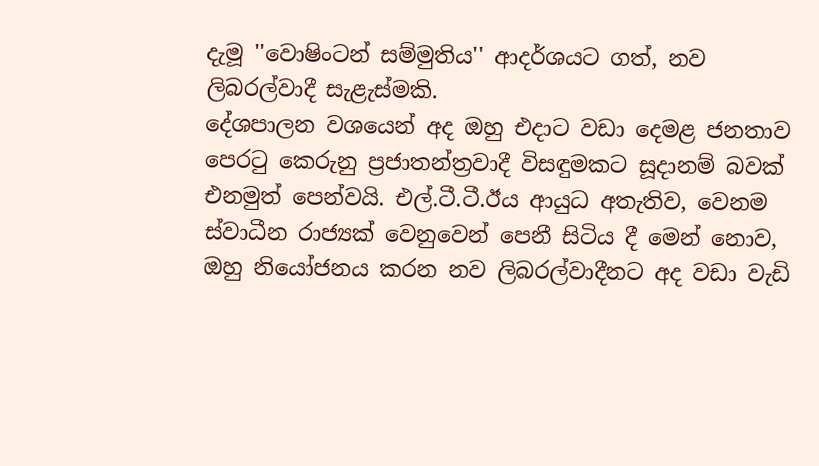දැමූ ''වොෂිංටන් සම්මුතිය'' ආදර්ශයට ගත්, නව ලිබරල්වාදී සැළැස්මකි.
දේශපාලන වශයෙන් අද ඔහු එදාට වඩා දෙමළ ජනතාව පෙරටු කෙරුනු ප්‍රජාතන්ත්‍රවාදී විසඳුමකට සූදානම් බවක් එනමුත් පෙන්වයි. එල්.ටී.ටී.ඊය ආයුධ අතැතිව, වෙනම ස්වාධීන රාජ්‍යක් වෙනුවෙන් පෙනී සිටිය දී මෙන් නොව, ඔහු නියෝජනය කරන නව ලිබරල්වාදීනට අද වඩා වැඩි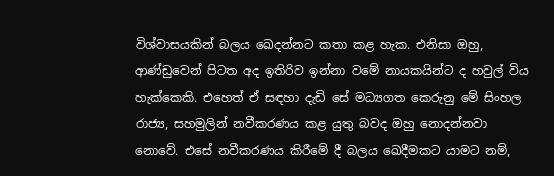විශ්වාසයකින් බලය ඛෙදන්නට කතා කළ හැක. එනිසා ඔහු, ආණ්ඩුවෙන් පිටත අද ඉතිරිව ඉන්නා වමේ නායකයින්ට ද හවුල් විය හැක්කෙකි. එහෙත් ඒ සඳහා දැඩි සේ මධ්‍යගත කෙරුනු මේ සිංහල රාජ්‍ය, සහමුලින් නවීකරණය කළ යුතු බවද ඔහු නොදන්නවා නොවේ. එසේ නවීකරණය කිරීමේ දී බලය ඛෙදීමකට යාමට නම්,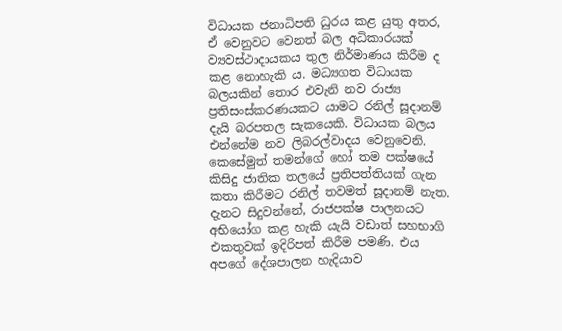විධායක ජනාධිපති ධුරය කළ යුතු අතර, ඒ වෙනුවට වෙනත් බල අධිකාරයක් ව්‍යවස්ථාදායකය තුල නිර්මාණය කිරීම ද කළ නොහැකි ය. මධ්‍යගත විධායක බලයකින් තොර එවැනි නව රාජ්‍ය ප්‍රතිසංස්කරණයකට යාමට රනිල් සූදානම් දැයි බරපතල සැකයෙකි. විධායක බලය එන්නේම නව ලිබරල්වාදය වෙනුවෙනි. කෙසේමුත් තමන්ගේ හෝ තම පක්ෂයේ කිසිදු ජාතික තලයේ ප්‍රතිපත්තියක් ගැන කතා කිරීමට රනිල් තවමත් සූදානම් නැත.
දැනට සිදුවන්නේ, රාජපක්ෂ පාලනයට අභියෝග කළ හැකි යැයි වඩාත් සහභාගි එකතුවක් ඉදිරිපත් කිරීම පමණි. එය අපගේ දේශපාලන හැදියාව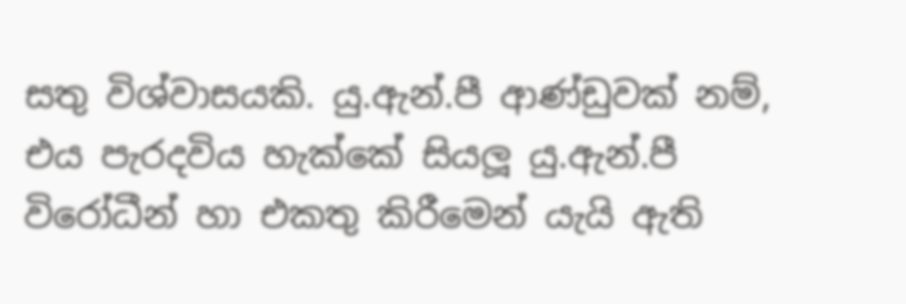සතු විශ්වාසයකි. යු.ඇන්.පී ආණ්ඩුවක් නම්, එය පැරදවිය හැක්කේ සියලූ යු.ඇන්.පී විරෝධීන් හා එකතු කිරීමෙන් යැයි ඇති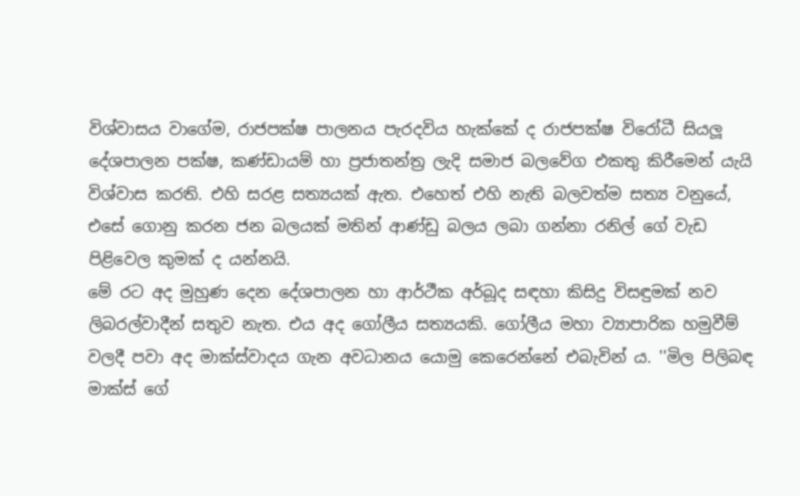විශ්වාසය වාගේම, රාජපක්ෂ පාලනය පැරදවිය හැක්කේ ද රාජපක්ෂ විරෝධී සියලූ දේශපාලන පක්ෂ, කණ්ඩායම් හා ප්‍රජාතන්ත්‍ර ලැදි සමාජ බලවේග එකතු කිරීමෙන් යැයි විශ්වාස කරති. එහි සරළ සත්‍යයක් ඇත. එහෙත් එහි නැති බලවත්ම සත්‍ය වනුයේ, එසේ ගොනු කරන ජන බලයක් මතින් ආණ්ඩු බලය ලබා ගන්නා රනිල් ගේ වැඩ පිළිවෙල කුමක් ද යන්නයි.
මේ රට අද මුහුණ දෙන දේශපාලන හා ආර්ථීක අර්බූද සඳහා කිසිදු විසඳුමක් නව ලිබරල්වාදීන් සතුව නැත. එය අද ගෝලීය සත්‍යයකි. ගෝලීය මහා ව්‍යාපාරික හමුවීම් වලදී පවා අද මාක්ස්වාදය ගැන අවධානය යොමු කෙරෙන්නේ එබැවින් ය. ''මිල පිලිබඳ මාක්ස් ගේ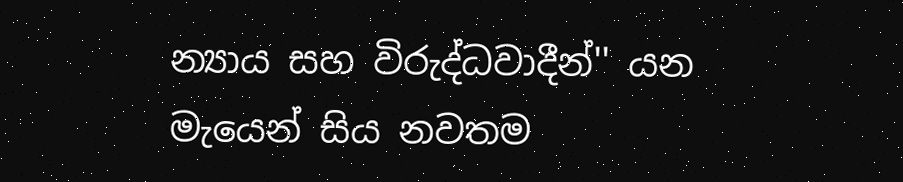න්‍යාය සහ විරුද්ධවාදීන්'' යන මැයෙන් සිය නවතම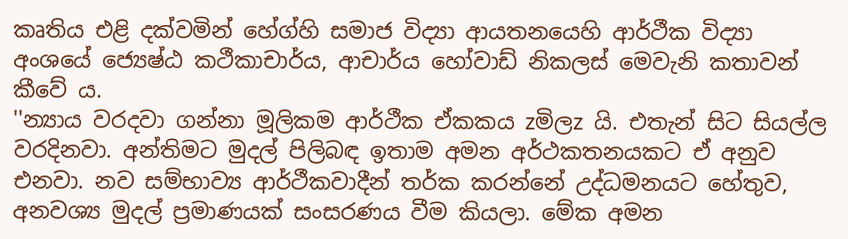කෘතිය එළි දක්වමින් හේග්හි සමාජ විද්‍යා ආයතනයෙහි ආර්ථීක විද්‍යා අංශයේ ජ්‍යෙෂ්ඨ කථීකාචාර්ය, ආචාර්ය හෝවාඩ් නිකලස් මෙවැනි කතාවන් කීවේ ය.
''න්‍යාය වරදවා ගන්නා මූලිකම ආර්ථීක ඒකකය zමිලz යි. එතැන් සිට සියල්ල වරදිනවා. අන්තිමට මුදල් පිලිබඳ ඉතාම අමන අර්ථකතනයකට ඒ අනුව එනවා. නව සම්භාව්‍ය ආර්ථීකවාදීන් තර්ක කරන්නේ උද්ධමනයට හේතුව, අනවශ්‍ය මුදල් ප්‍රමාණයක් සංසරණය වීම කියලා. මේක අමන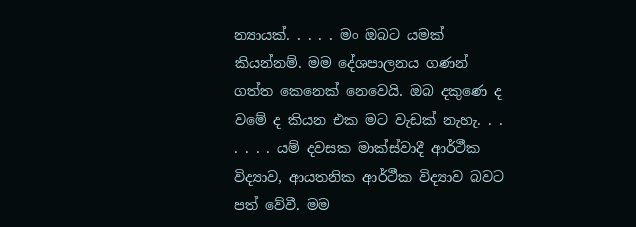න්‍යායක්. . . . . මං ඔබට යමක් කියන්නම්. මම දේශපාලනය ගණන් ගත්ත කෙනෙක් නෙවෙයි. ඔබ දකුණෙ ද වමේ ද කියන එක මට වැඩක් නැහැ. . . . . . . යම් දවසක මාක්ස්වාදී ආර්ථීක විද්‍යාව, ආයතනික ආර්ථීක විද්‍යාව බවට පත් වේවී. මම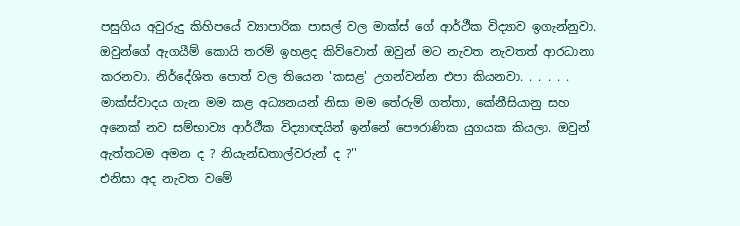පසුගිය අවුරුදු කිහිපයේ ව්‍යාපාරික පාසල් වල මාක්ස් ගේ ආර්ථීක විද්‍යාව ඉගැන්නුවා. ඔවුන්ගේ ඇගයීම් කොයි තරම් ඉහළද කිව්වොත් ඔවුන් මට නැවත නැවතත් ආරධානා කරනවා. නිර්දේශිත පොත් වල තියෙන 'කසළ' උගන්වන්න එපා කියනවා. . . . . . මාක්ස්වාදය ගැන මම කළ අධ්‍යනයන් නිසා මම තේරුම් ගත්තා, කේනීසියානු සහ අනෙක් නව සම්භාව්‍ය ආර්ථීක විද්‍යාඥයින් ඉන්නේ පෞරාණික යුගයක කියලා. ඔවුන් ඇත්තටම අමන ද ? නියැන්ඩතාල්වරුන් ද ?''
එනිසා අද නැවත වමේ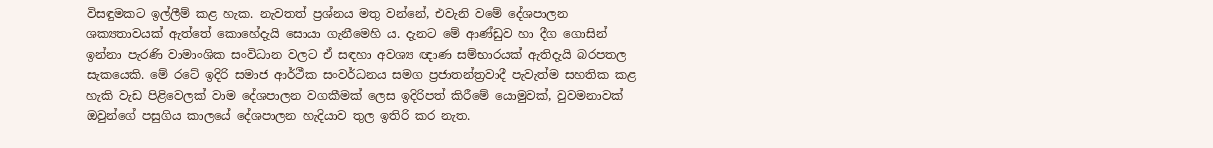විසඳුමකට ඉල්ලීම් කළ හැක. නැවතත් ප්‍රශ්නය මතු වන්නේ, එවැනි වමේ දේශපාලන ශක්‍යතාවයක් ඇත්තේ කොහේදැයි සොයා ගැනීමෙහි ය. දැනට මේ ආණ්ඩුව හා දීග ගොසින් ඉන්නා පැරණි වාමාංශික සංවිධාන වලට ඒ සඳහා අවශ්‍ය ඥාණ සම්භාරයක් ඇතිදැයි බරපතල සැකයෙකි. මේ රටේ ඉදිරි සමාජ ආර්ථීක සංවර්ධනය සමග ප්‍රජාතන්ත්‍රවාදී පැවැත්ම සහතික කළ හැකි වැඩ පිළිවෙලක් වාම දේශපාලන වගකීමක් ලෙස ඉදිරිපත් කිරීමේ යොමුවක්, වුවමනාවක් ඔවුන්ගේ පසුගිය කාලයේ දේශපාලන හැදියාව තුල ඉතිරි කර නැත.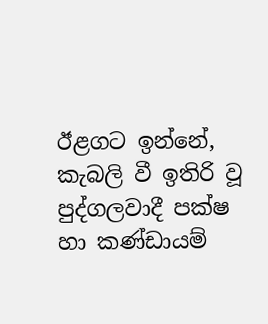ඊළගට ඉන්නේ, කැබලි වී ඉතිරි වූ පුද්ගලවාදී පක්ෂ හා කණ්ඩායම්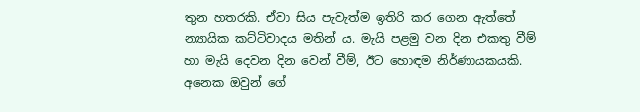තුන හතරකි. ඒවා සිය පැවැත්ම ඉතිරි කර ගෙන ඇත්තේ න්‍යායික කට්ටිවාදය මතින් ය. මැයි පළමු වන දින එකතු වීම් හා මැයි දෙවන දින වෙන් වීම්, ඊට හොඳම නිර්ණායකයකි. අනෙක ඔවුන් ගේ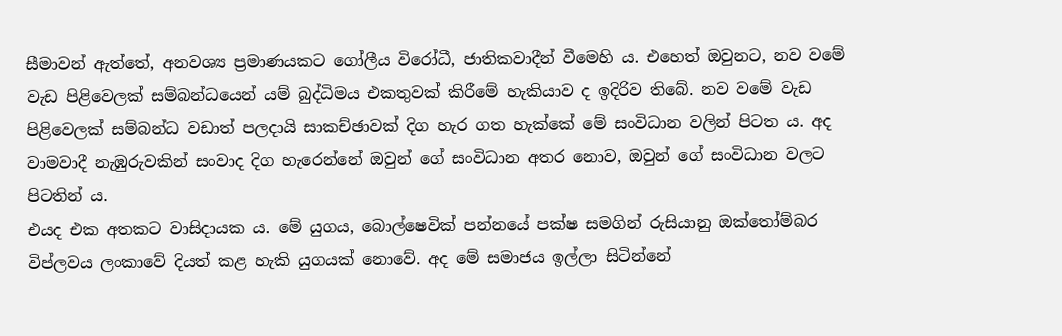සීමාවන් ඇත්තේ, අනවශ්‍ය ප්‍රමාණයකට ගෝලීය විරෝධී, ජාතිකවාදීන් වීමෙහි ය. එහෙත් ඔවුනට, නව වමේ වැඩ පිළිවෙලක් සම්බන්ධයෙන් යම් බුද්ධිමය එකතුවක් කිරීමේ හැකියාව ද ඉදිරිව තිබේ. නව වමේ වැඩ පිළිවෙලක් සම්බන්ධ වඩාත් පලදායි සාකච්ඡාවක් දිග හැර ගත හැක්කේ මේ සංවිධාන වලින් පිටත ය. අද වාමවාදී නැඹුරුවකින් සංවාද දිග හැරෙන්නේ ඔවුන් ගේ සංවිධාන අතර නොව, ඔවුන් ගේ සංවිධාන වලට පිටතින් ය.
එයද එක අතකට වාසිදායක ය. මේ යුගය, බොල්ෂෙවික් පන්නයේ පක්ෂ සමගින් රුසියානු ඔක්තෝම්බර විප්ලවය ලංකාවේ දියත් කළ හැකි යුගයක් නොවේ. අද මේ සමාජය ඉල්ලා සිටින්නේ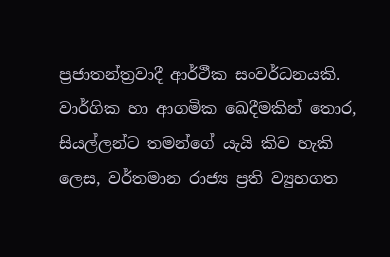ප්‍රජාතන්ත්‍රවාදී ආර්ථීක සංවර්ධනයකි. වාර්ගික හා ආගමික ඛෙදීමකින් තොර, සියල්ලන්ට තමන්ගේ යැයි කිව හැකි ලෙස, වර්තමාන රාජ්‍ය ප්‍රති ව්‍යුහගත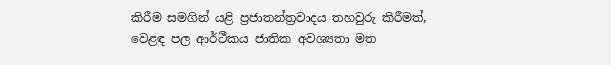කිරීම සමගින් යළි ප්‍රජාතන්ත්‍රවාදය තහවුරු කිරීමත්, වෙළඳ පල ආර්ථීකය ජාතික අවශ්‍යතා මත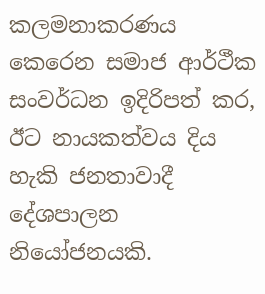කලමනාකරණය කෙරෙන සමාජ ආර්ථීක සංවර්ධන ඉදිරිපත් කර, ඊට නායකත්වය දිය හැකි ජනතාවාදී දේශපාලන නියෝජනයකි.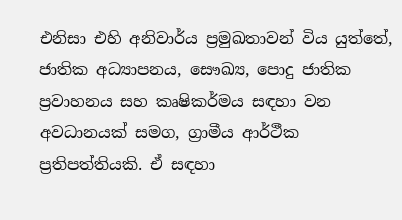එනිසා එහි අනිවාර්ය ප්‍රමුඛතාවන් විය යුත්තේ, ජාතික අධ්‍යාපනය, සෞඛ්‍ය, පොදු ජාතික ප්‍රවාහනය සහ කෘෂිකර්මය සඳහා වන අවධානයක් සමග, ග්‍රාමීය ආර්ථීක ප්‍රතිපත්තියකි. ඒ සඳහා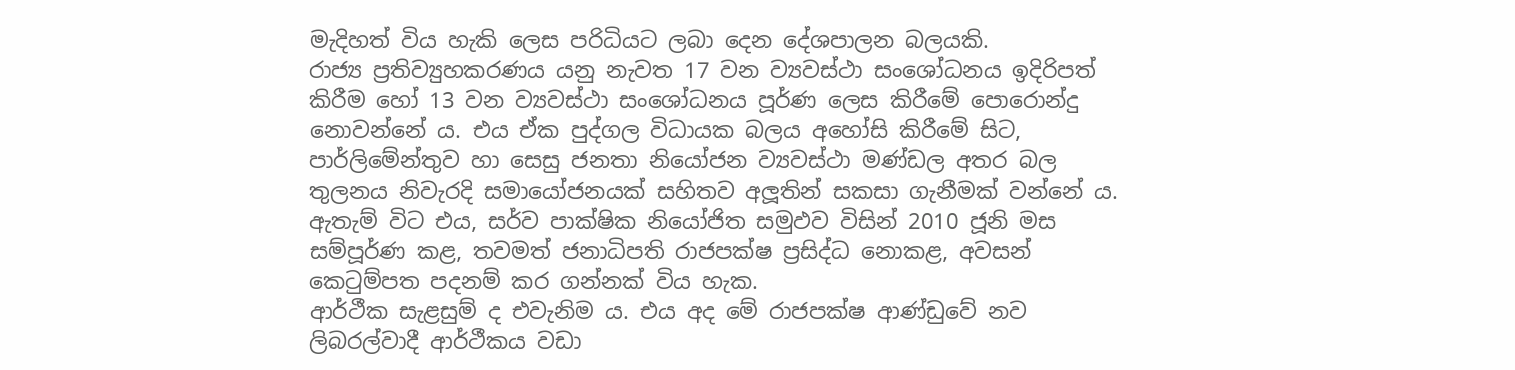මැදිහත් විය හැකි ලෙස පරිධියට ලබා දෙන දේශපාලන බලයකි.
රාජ්‍ය ප්‍රතිව්‍යුහකරණය යනු නැවත 17 වන ව්‍යවස්ථා සංශෝධනය ඉදිරිපත් කිරීම හෝ 13 වන ව්‍යවස්ථා සංශෝධනය පූර්ණ ලෙස කිරීමේ පොරොන්දු නොවන්නේ ය. එය ඒක පුද්ගල විධායක බලය අහෝසි කිරීමේ සිට, පාර්ලිමේන්තුව හා සෙසු ජනතා නියෝජන ව්‍යවස්ථා මණ්ඩල අතර බල තුලනය නිවැරදි සමායෝජනයක් සහිතව අලූතින් සකසා ගැනීමක් වන්නේ ය. ඇතැම් විට එය, සර්ව පාක්ෂික නියෝජිත සමුඵව විසින් 2010 ජූනි මස සම්පූර්ණ කළ, තවමත් ජනාධිපති රාජපක්ෂ ප්‍රසිද්ධ නොකළ, අවසන් කෙටුම්පත පදනම් කර ගන්නක් විය හැක.
ආර්ථීක සැළසුම් ද එවැනිම ය. එය අද මේ රාජපක්ෂ ආණ්ඩුවේ නව ලිබරල්වාදී ආර්ථීකය වඩා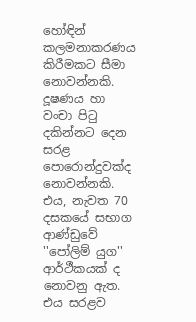හෝඳින් කලමනාකරණය කිරීමකට සීමා නොවන්නකි. දූෂණය හා වංචා පිටු දකින්නට දෙන සරළ පොරොන්දුවක්ද නොවන්නකි. එය, නැවත 70 දසකයේ සභාග ආණ්ඩුවේ ''පෝලිම් යුග'' ආර්ථීකයක් ද නොවනු ඇත. එය සරළව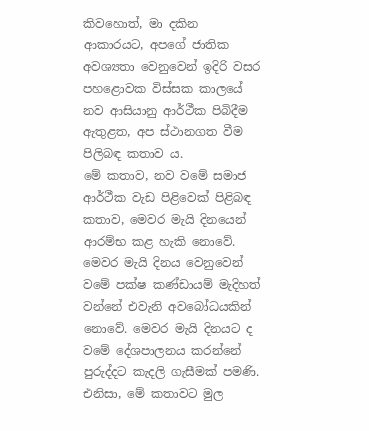කිවහොත්, මා දකින ආකාරයට, අපගේ ජාතික අවශ්‍යතා වෙනුවෙන් ඉදිරි වසර පහළොවක විස්සක කාලයේ නව ආසියානු ආර්ථීක පිබිදීම ඇතුළත, අප ස්ථානගත වීම පිලිබඳ කතාව ය.
මේ කතාව, නව වමේ සමාජ ආර්ථීක වැඩ පිළිවෙක් පිළිබඳ කතාව, මෙවර මැයි දිනයෙන් ආරම්භ කළ හැකි නොවේ. මෙවර මැයි දිනය වෙනුවෙන් වමේ පක්ෂ කණ්ඩායම් මැදිහත් වන්නේ එවැනි අවබෝධයකින් නොවේ. මෙවර මැයි දිනයට ද වමේ දේශපාලනය කරන්නේ පුරුද්දට කැදලි ගැසීමක් පමණි. එනිසා, මේ කතාවට මුල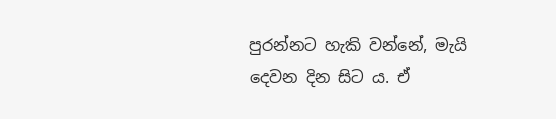පුරන්නට හැකි වන්නේ, මැයි දෙවන දින සිට ය. ඒ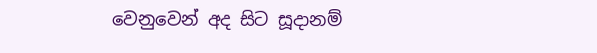වෙනුවෙන් අද සිට සූදානම්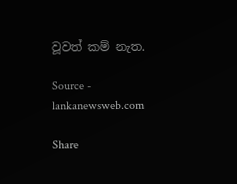වූවත් කම් නැත.

Source - lankanewsweb.com

Share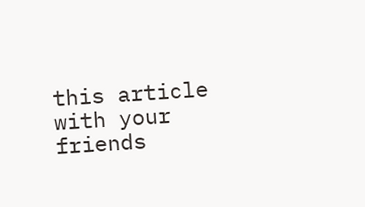this article with your friends